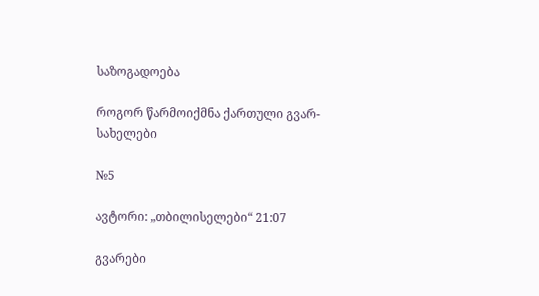საზოგადოება

როგორ წარმოიქმნა ქართული გვარ-სახელები

№5

ავტორი: „თბილისელები“ 21:07

გვარები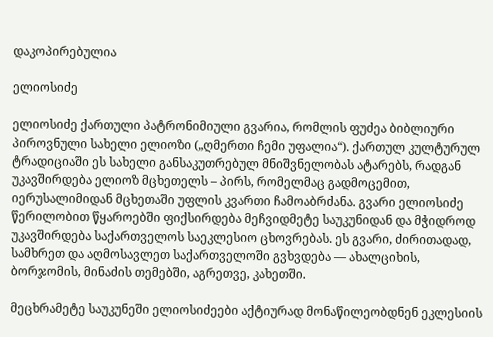დაკოპირებულია

ელიოსიძე

ელიოსიძე ქართული პატრონიმიული გვარია, რომლის ფუძეა ბიბლიური პიროვნული სახელი ელიოზი („ღმერთი ჩემი უფალია“). ქართულ კულტურულ ტრადიციაში ეს სახელი განსაკუთრებულ მნიშვნელობას ატარებს, რადგან უკავშირდება ელიოზ მცხეთელს – პირს, რომელმაც გადმოცემით, იერუსალიმიდან მცხეთაში უფლის კვართი ჩამოაბრძანა. გვარი ელიოსიძე წერილობით წყაროებში ფიქსირდება მეჩვიდმეტე საუკუნიდან და მჭიდროდ უკავშირდება საქართველოს საეკლესიო ცხოვრებას. ეს გვარი, ძირითადად, სამხრეთ და აღმოსავლეთ საქართველოში გვხვდება — ახალციხის, ბორჯომის, მინაძის თემებში, აგრეთვე, კახეთში.

მეცხრამეტე საუკუნეში ელიოსიძეები აქტიურად მონაწილეობდნენ ეკლესიის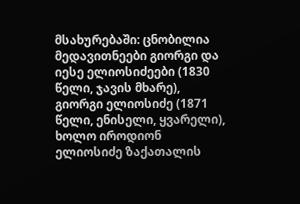მსახურებაში: ცნობილია მედავითნეები გიორგი და იესე ელიოსიძეები (1830 წელი, ჯავის მხარე), გიორგი ელიოსიძე (1871 წელი, ენისელი, ყვარელი), ხოლო იროდიონ ელიოსიძე ზაქათალის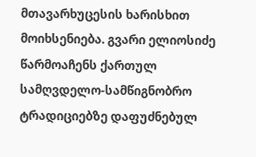მთავარხუცესის ხარისხით მოიხსენიება. გვარი ელიოსიძე წარმოაჩენს ქართულ სამღვდელო-სამწიგნობრო ტრადიციებზე დაფუძნებულ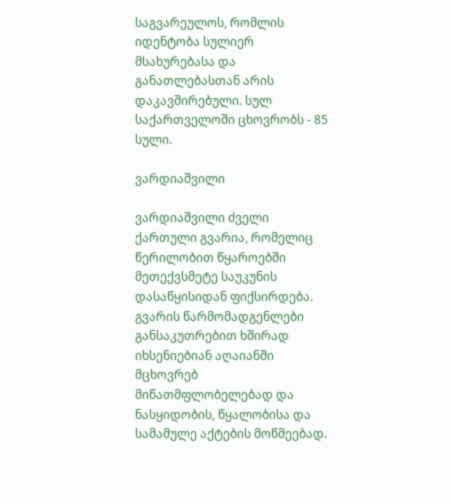საგვარეულოს, რომლის იდენტობა სულიერ მსახურებასა და განათლებასთან არის დაკავშირებული. სულ საქართველოში ცხოვრობს - 85 სული.

ვარდიაშვილი

ვარდიაშვილი ძველი ქართული გვარია, რომელიც წერილობით წყაროებში მეთექვსმეტე საუკუნის დასაწყისიდან ფიქსირდება. გვარის წარმომადგენლები განსაკუთრებით ხშირად იხსენიებიან აღაიანში მცხოვრებ მიწათმფლობელებად და ნასყიდობის, წყალობისა და სამამულე აქტების მოწმეებად.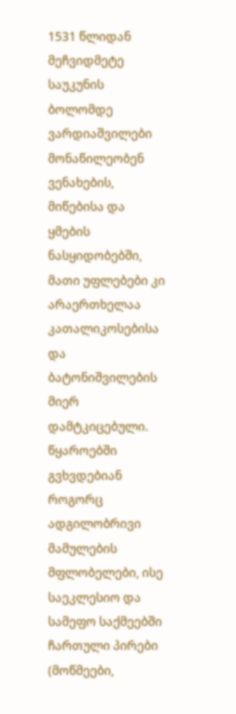1531 წლიდან მეჩვიდმეტე საუკუნის ბოლომდე ვარდიაშვილები მონაწილეობენ ვენახების, მიწებისა და ყმების ნასყიდობებში, მათი უფლებები კი არაერთხელაა კათალიკოსებისა და ბატონიშვილების მიერ დამტკიცებული. წყაროებში გვხვდებიან როგორც ადგილობრივი მამულების მფლობელები, ისე საეკლესიო და სამეფო საქმეებში ჩართული პირები (მოწმეები,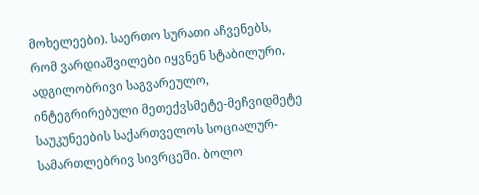მოხელეები). საერთო სურათი აჩვენებს, რომ ვარდიაშვილები იყვნენ სტაბილური, ადგილობრივი საგვარეულო, ინტეგრირებული მეთექვსმეტე-მეჩვიდმეტე საუკუნეების საქართველოს სოციალურ-სამართლებრივ სივრცეში. ბოლო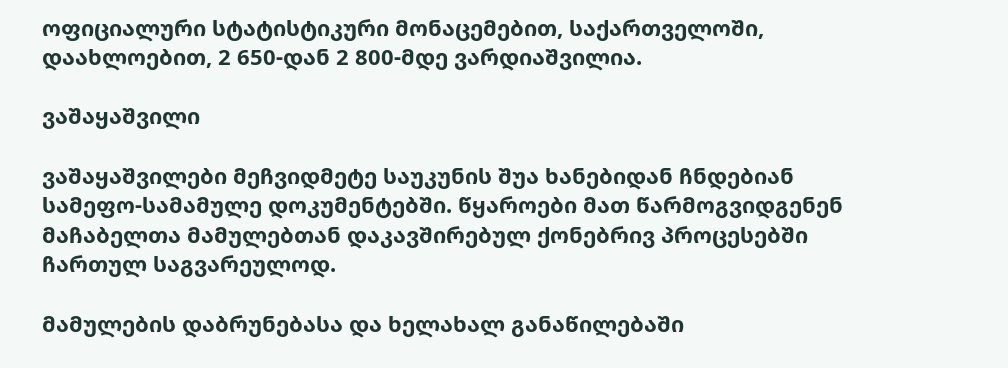ოფიციალური სტატისტიკური მონაცემებით, საქართველოში, დაახლოებით, 2 650-დან 2 800-მდე ვარდიაშვილია.

ვაშაყაშვილი

ვაშაყაშვილები მეჩვიდმეტე საუკუნის შუა ხანებიდან ჩნდებიან სამეფო-სამამულე დოკუმენტებში. წყაროები მათ წარმოგვიდგენენ მაჩაბელთა მამულებთან დაკავშირებულ ქონებრივ პროცესებში ჩართულ საგვარეულოდ.

მამულების დაბრუნებასა და ხელახალ განაწილებაში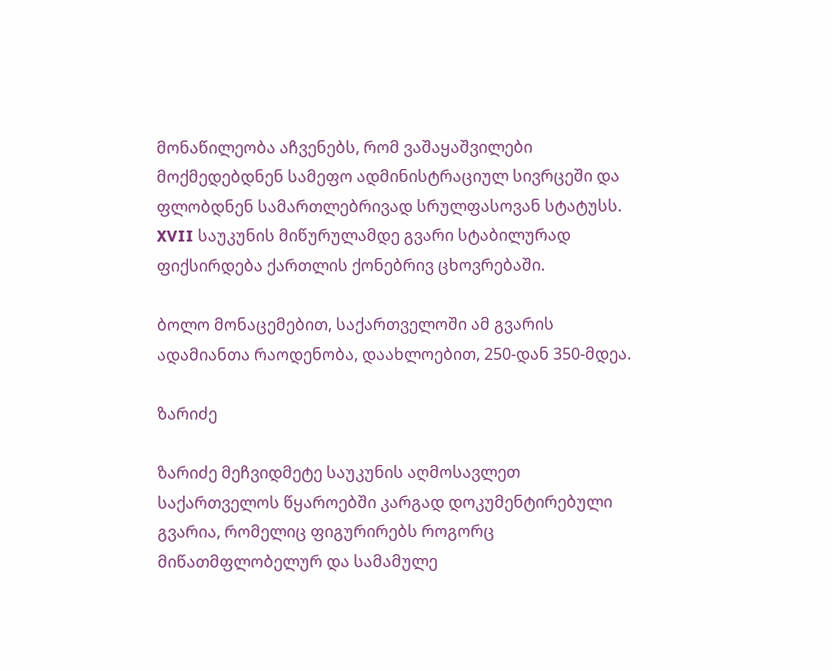მონაწილეობა აჩვენებს, რომ ვაშაყაშვილები მოქმედებდნენ სამეფო ადმინისტრაციულ სივრცეში და ფლობდნენ სამართლებრივად სრულფასოვან სტატუსს. XVII საუკუნის მიწურულამდე გვარი სტაბილურად ფიქსირდება ქართლის ქონებრივ ცხოვრებაში.

ბოლო მონაცემებით, საქართველოში ამ გვარის ადამიანთა რაოდენობა, დაახლოებით, 250-დან 350-მდეა.

ზარიძე

ზარიძე მეჩვიდმეტე საუკუნის აღმოსავლეთ საქართველოს წყაროებში კარგად დოკუმენტირებული გვარია, რომელიც ფიგურირებს როგორც მიწათმფლობელურ და სამამულე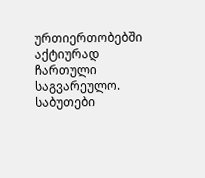ურთიერთობებში აქტიურად ჩართული საგვარეულო. საბუთები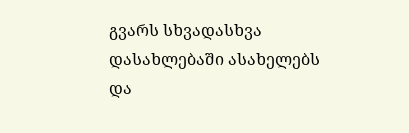გვარს სხვადასხვა დასახლებაში ასახელებს და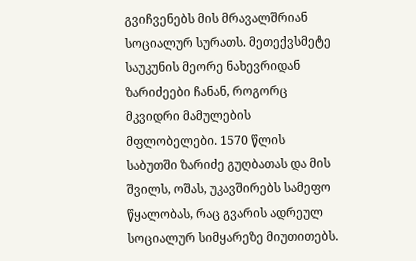გვიჩვენებს მის მრავალშრიან სოციალურ სურათს. მეთექვსმეტე საუკუნის მეორე ნახევრიდან ზარიძეები ჩანან, როგორც მკვიდრი მამულების მფლობელები. 1570 წლის საბუთში ზარიძე გუღბათას და მის შვილს, ოშას, უკავშირებს სამეფო წყალობას, რაც გვარის ადრეულ სოციალურ სიმყარეზე მიუთითებს.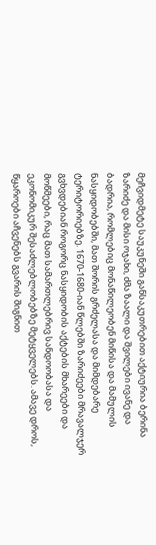მეჩვიდმეტე საუკუნეში განსაკუთრებით აქტიურია ბერინა ზარიძე და მისი ოჯახი, ძმა ზაალი და შვილები ივანე და ბადრია, რომლებიც მონაწილეობენ მიწისა და მამულის ნასყიდობებში, მათ შორის გრძელასა და მიმდებარე ტერიტორიებზე. 1670-1680-იან წლებში ზარიძეები მრავალჯერ გვხვდებიან როგორც ნასყიდობის აქტების მხარეები და მოწმეები, რაც მათ სამართლებრივ სანდოობასა და ეკონომიკურ შესაძლებლობებზე მეტყველებს. ამავე დროს, წყაროები აჩვენებს გვარის შიგნით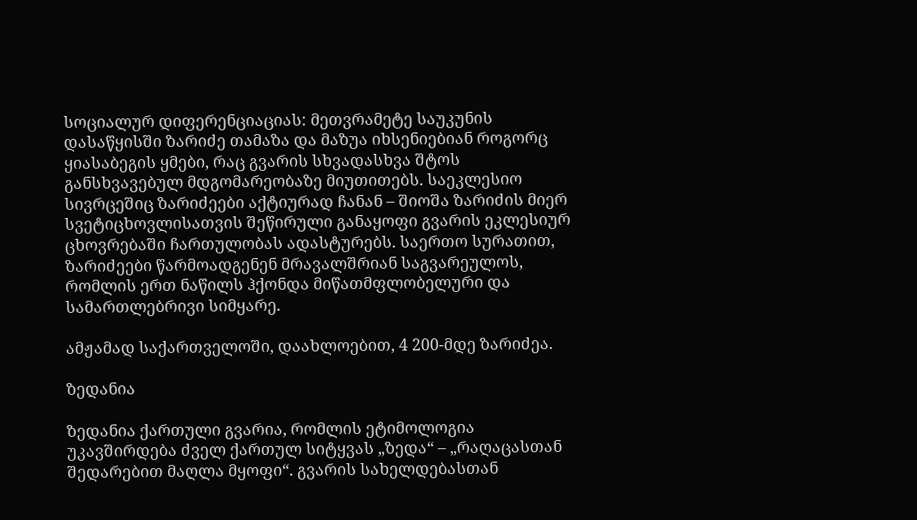სოციალურ დიფერენციაციას: მეთვრამეტე საუკუნის დასაწყისში ზარიძე თამაზა და მაზუა იხსენიებიან როგორც ყიასაბეგის ყმები, რაც გვარის სხვადასხვა შტოს განსხვავებულ მდგომარეობაზე მიუთითებს. საეკლესიო სივრცეშიც ზარიძეები აქტიურად ჩანან – შიოშა ზარიძის მიერ სვეტიცხოვლისათვის შეწირული განაყოფი გვარის ეკლესიურ ცხოვრებაში ჩართულობას ადასტურებს. საერთო სურათით, ზარიძეები წარმოადგენენ მრავალშრიან საგვარეულოს, რომლის ერთ ნაწილს ჰქონდა მიწათმფლობელური და სამართლებრივი სიმყარე.

ამჟამად საქართველოში, დაახლოებით, 4 200-მდე ზარიძეა.

ზედანია

ზედანია ქართული გვარია, რომლის ეტიმოლოგია უკავშირდება ძველ ქართულ სიტყვას „ზედა“ – „რაღაცასთან შედარებით მაღლა მყოფი“. გვარის სახელდებასთან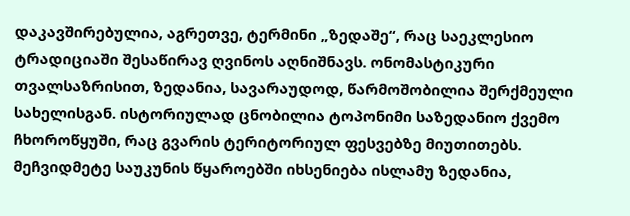დაკავშირებულია, აგრეთვე, ტერმინი „ზედაშე“, რაც საეკლესიო ტრადიციაში შესაწირავ ღვინოს აღნიშნავს. ონომასტიკური თვალსაზრისით, ზედანია, სავარაუდოდ, წარმოშობილია შერქმეული სახელისგან. ისტორიულად ცნობილია ტოპონიმი საზედანიო ქვემო ჩხოროწყუში, რაც გვარის ტერიტორიულ ფესვებზე მიუთითებს. მეჩვიდმეტე საუკუნის წყაროებში იხსენიება ისლამუ ზედანია,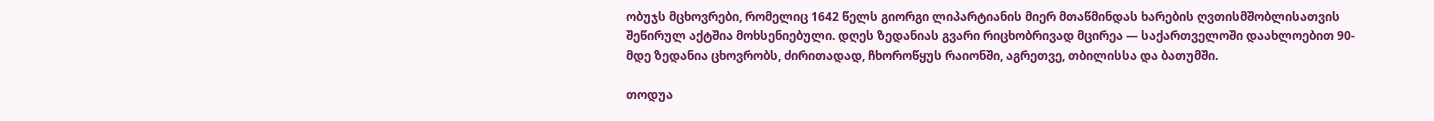ობუჯს მცხოვრები, რომელიც 1642 წელს გიორგი ლიპარტიანის მიერ მთაწმინდას ხარების ღვთისმშობლისათვის შეწირულ აქტშია მოხსენიებული. დღეს ზედანიას გვარი რიცხობრივად მცირეა — საქართველოში დაახლოებით 90-მდე ზედანია ცხოვრობს, ძირითადად, ჩხოროწყუს რაიონში, აგრეთვე, თბილისსა და ბათუმში.

თოდუა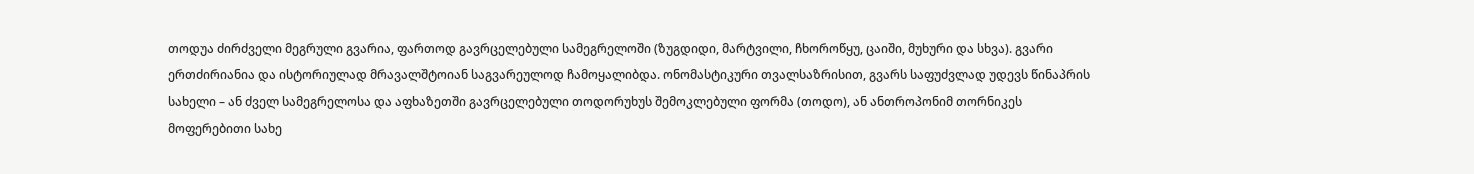თოდუა ძირძველი მეგრული გვარია, ფართოდ გავრცელებული სამეგრელოში (ზუგდიდი, მარტვილი, ჩხოროწყუ, ცაიში, მუხური და სხვა). გვარი ერთძირიანია და ისტორიულად მრავალშტოიან საგვარეულოდ ჩამოყალიბდა. ონომასტიკური თვალსაზრისით, გვარს საფუძვლად უდევს წინაპრის სახელი – ან ძველ სამეგრელოსა და აფხაზეთში გავრცელებული თოდორუხუს შემოკლებული ფორმა (თოდო), ან ანთროპონიმ თორნიკეს მოფერებითი სახე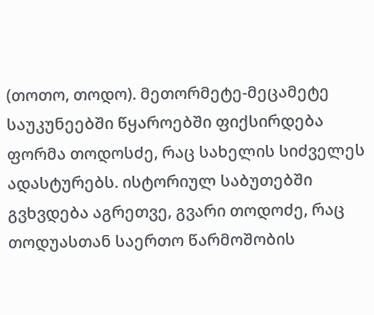(თოთო, თოდო). მეთორმეტე-მეცამეტე საუკუნეებში წყაროებში ფიქსირდება ფორმა თოდოსძე, რაც სახელის სიძველეს ადასტურებს. ისტორიულ საბუთებში გვხვდება აგრეთვე, გვარი თოდოძე, რაც თოდუასთან საერთო წარმოშობის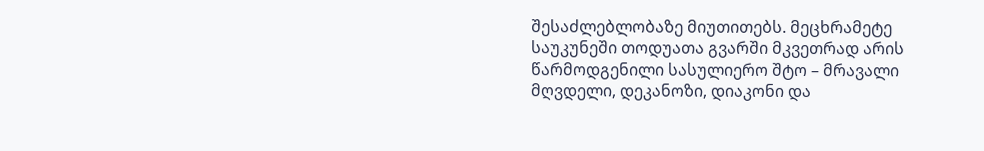შესაძლებლობაზე მიუთითებს. მეცხრამეტე საუკუნეში თოდუათა გვარში მკვეთრად არის წარმოდგენილი სასულიერო შტო – მრავალი მღვდელი, დეკანოზი, დიაკონი და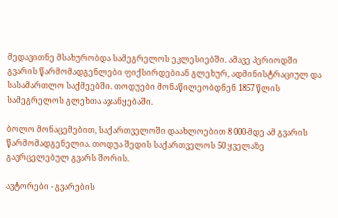მედავითნე მსახურობდა სამეგრელოს ეკლესიებში. ამავე პერიოდში გვარის წარმომადგენლები ფიქსირდებიან გლეხურ, ადმინისტრაციულ და სასამართლო საქმეებში. თოდუები მონაწილეობდნენ 1857 წლის სამეგრელოს გლეხთა აჯანყებაში.

ბოლო მონაცემებით, საქართველოში დაახლოებით 8 000-მდე ამ გვარის წარმომადგენელია. თოდუა შედის საქართველოს 50 ყველაზე გავრცელებულ გვარს შორის.

ავტორები - გვარების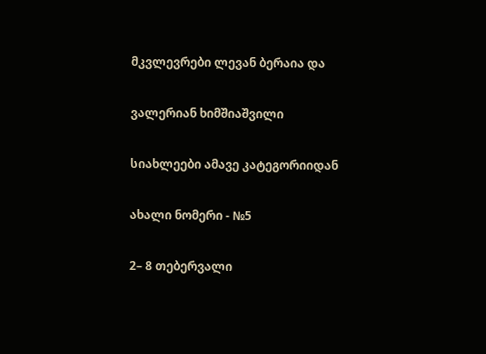მკვლევრები ლევან ბერაია და

ვალერიან ხიმშიაშვილი

სიახლეები ამავე კატეგორიიდან

ახალი ნომერი - №5

2– 8 თებერვალი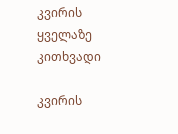კვირის ყველაზე კითხვადი

კვირის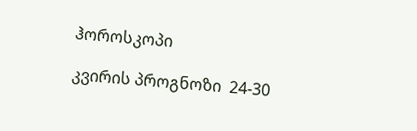ჰოროსკოპი

კვირის პროგნოზი  24-30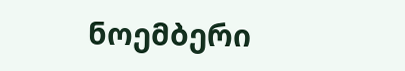ნოემბერი